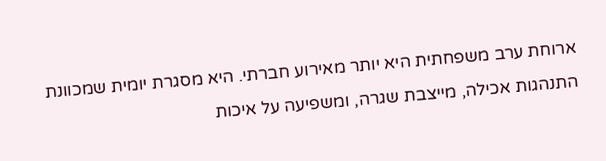ארוחת ערב משפחתית היא יותר מאירוע חברתי. היא מסגרת יומית שמכוונת התנהגות אכילה, מייצבת שגרה, ומשפיעה על איכות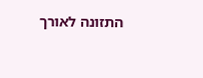התזונה לאורך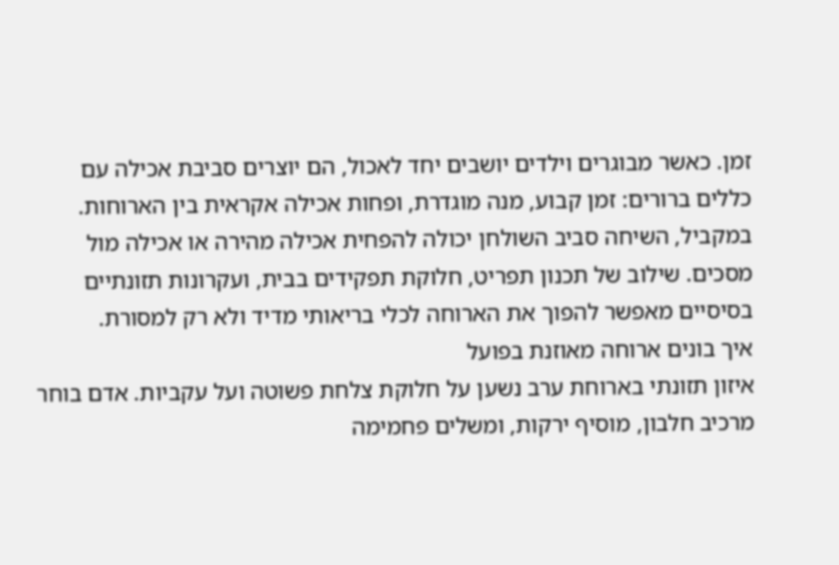זמן. כאשר מבוגרים וילדים יושבים יחד לאכול, הם יוצרים סביבת אכילה עם כללים ברורים: זמן קבוע, מנה מוגדרת, ופחות אכילה אקראית בין הארוחות. במקביל, השיחה סביב השולחן יכולה להפחית אכילה מהירה או אכילה מול מסכים. שילוב של תכנון תפריט, חלוקת תפקידים בבית, ועקרונות תזונתיים בסיסיים מאפשר להפוך את הארוחה לכלי בריאותי מדיד ולא רק למסורת.
איך בונים ארוחה מאוזנת בפועל
איזון תזונתי בארוחת ערב נשען על חלוקת צלחת פשוטה ועל עקביות. אדם בוחר מרכיב חלבון, מוסיף ירקות, ומשלים פחמימה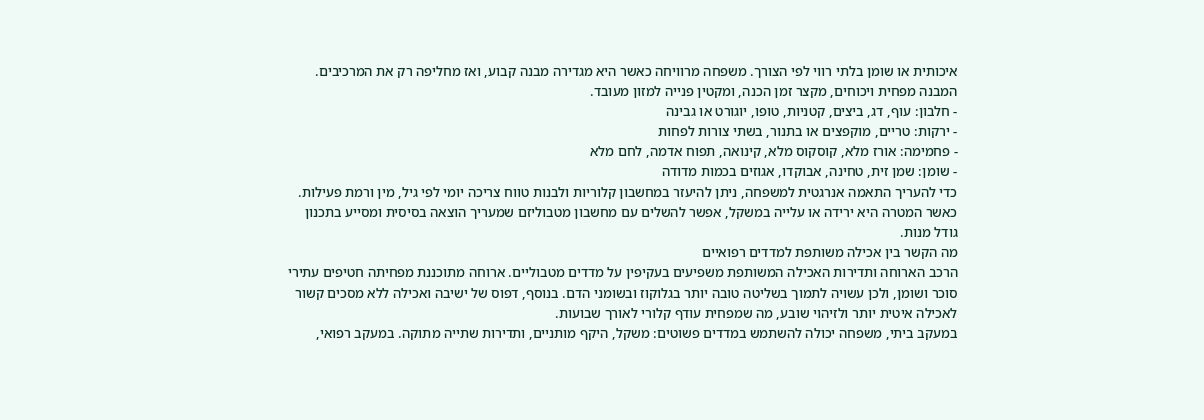איכותית או שומן בלתי רווי לפי הצורך. משפחה מרוויחה כאשר היא מגדירה מבנה קבוע, ואז מחליפה רק את המרכיבים. המבנה מפחית ויכוחים, מקצר זמן הכנה, ומקטין פנייה למזון מעובד.
- חלבון: עוף, דג, ביצים, קטניות, טופו, יוגורט או גבינה
- ירקות: טריים, מוקפצים או בתנור, בשתי צורות לפחות
- פחמימה: אורז מלא, קוסקוס מלא, קינואה, תפוח אדמה, לחם מלא
- שומן: שמן זית, טחינה, אבוקדו, אגוזים בכמות מדודה
כדי להעריך התאמה אנרגטית למשפחה, ניתן להיעזר במחשבון קלוריות ולבנות טווח צריכה יומי לפי גיל, מין ורמת פעילות. כאשר המטרה היא ירידה או עלייה במשקל, אפשר להשלים עם מחשבון מטבוליזם שמעריך הוצאה בסיסית ומסייע בתכנון גודל מנות.
מה הקשר בין אכילה משותפת למדדים רפואיים
הרכב הארוחה ותדירות האכילה המשותפת משפיעים בעקיפין על מדדים מטבוליים. ארוחה מתוכננת מפחיתה חטיפים עתירי סוכר ושומן, ולכן עשויה לתמוך בשליטה טובה יותר בגלוקוז ובשומני הדם. בנוסף, דפוס של ישיבה ואכילה ללא מסכים קשור לאכילה איטית יותר ולזיהוי שובע, מה שמפחית עודף קלורי לאורך שבועות.
במעקב ביתי, משפחה יכולה להשתמש במדדים פשוטים: משקל, היקף מותניים, ותדירות שתייה מתוקה. במעקב רפואי,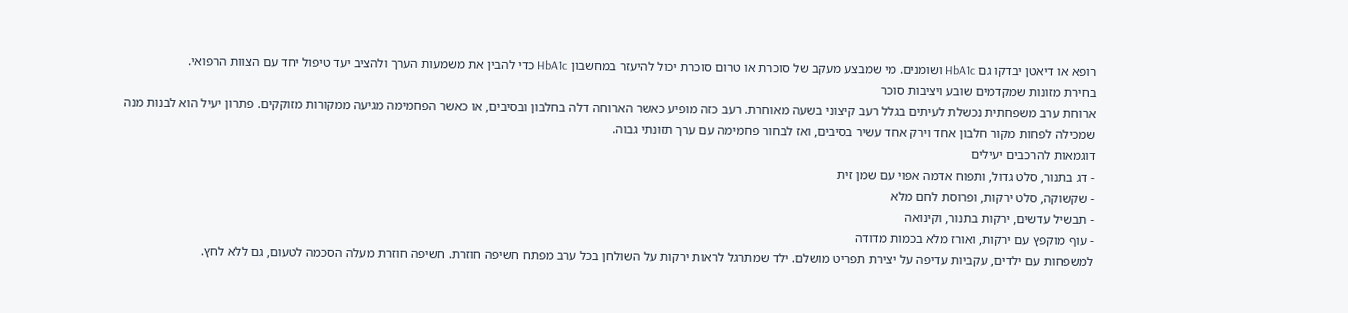רופא או דיאטן יבדקו גם HbA1c ושומנים. מי שמבצע מעקב של סוכרת או טרום סוכרת יכול להיעזר במחשבון HbA1c כדי להבין את משמעות הערך ולהציב יעד טיפול יחד עם הצוות הרפואי.
בחירת מזונות שמקדמים שובע ויציבות סוכר
ארוחת ערב משפחתית נכשלת לעיתים בגלל רעב קיצוני בשעה מאוחרת. רעב כזה מופיע כאשר הארוחה דלה בחלבון ובסיבים, או כאשר הפחמימה מגיעה ממקורות מזוקקים. פתרון יעיל הוא לבנות מנה שמכילה לפחות מקור חלבון אחד וירק אחד עשיר בסיבים, ואז לבחור פחמימה עם ערך תזונתי גבוה.
דוגמאות להרכבים יעילים
- דג בתנור, סלט גדול, ותפוח אדמה אפוי עם שמן זית
- שקשוקה, סלט ירקות, ופרוסת לחם מלא
- תבשיל עדשים, ירקות בתנור, וקינואה
- עוף מוקפץ עם ירקות, ואורז מלא בכמות מדודה
למשפחות עם ילדים, עקביות עדיפה על יצירת תפריט מושלם. ילד שמתרגל לראות ירקות על השולחן בכל ערב מפתח חשיפה חוזרת. חשיפה חוזרת מעלה הסכמה לטעום, גם ללא לחץ.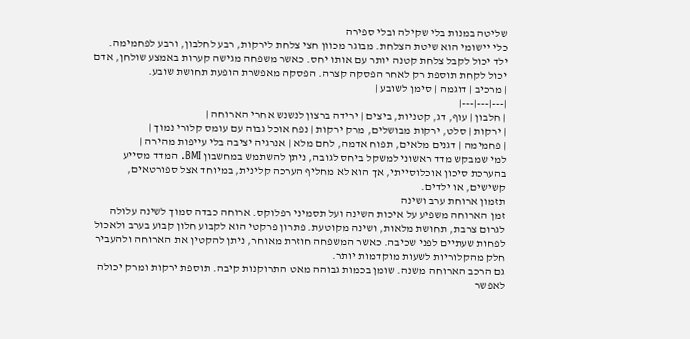שליטה במנות בלי שקילה ובלי ספירה
כלי יישומי הוא שיטת הצלחת. מבוגר מכוון חצי צלחת לירקות, רבע לחלבון, ורבע לפחמימה. ילד יכול לקבל צלחת קטנה יותר עם אותו יחס. כאשר משפחה מגישה קערות באמצע שולחן, אדם יכול לקחת תוספת רק לאחר הפסקה קצרה. הפסקה מאפשרת הופעת תחושת שובע.
| מרכיב | דוגמה | סימן לשובע |
|---|---|---|
| חלבון | עוף, דג, קטניות, ביצים | ירידה ברצון לנשנש אחרי הארוחה |
| ירקות | סלט, ירקות מבושלים, מרק ירקות | נפח אוכל גבוה עם עומס קלורי נמוך |
| פחמימה | דגנים מלאים, תפוח אדמה, לחם מלא | אנרגיה יציבה בלי עייפות מהירה |
למי שמבקש מדד ראשוני למשקל ביחס לגובה, ניתן להשתמש במחשבון BMI. המדד מסייע בהערכת סיכון אוכלוסייתי, אך הוא לא מחליף הערכה קלינית, במיוחד אצל ספורטאים, קשישים, או ילדים.
תזמון ארוחת ערב ושינה
זמן הארוחה משפיע על איכות השינה ועל תסמיני רפלוקס. ארוחה כבדה סמוך לשינה עלולה לגרום צרבת, תחושת מלאות, ושינה מקוטעת. פתרון פרקטי הוא לקבוע חלון קבוע בערב ולאכול לפחות שעתיים לפני שכיבה. כאשר המשפחה חוזרת מאוחר, ניתן להקטין את הארוחה ולהעביר חלק מהקלוריות לשעות מוקדמות יותר.
גם הרכב הארוחה משנה. שומן בכמות גבוהה מאט התרוקנות קיבה. תוספת ירקות ומרק יכולה לאפשר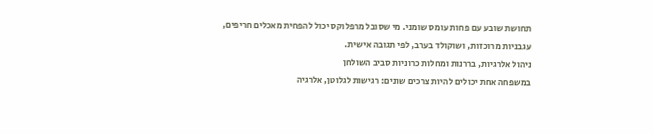תחושת שובע עם פחות עומס שומני. מי שסובל מרפלוקס יכול להפחית מאכלים חריפים, עגבניות מרוכזות, ושוקולד בערב, לפי תגובה אישית.
ניהול אלרגיות, בררנות ומחלות כרוניות סביב השולחן
במשפחה אחת יכולים להיות צרכים שונים: רגישות לגלוטן, אלרגיה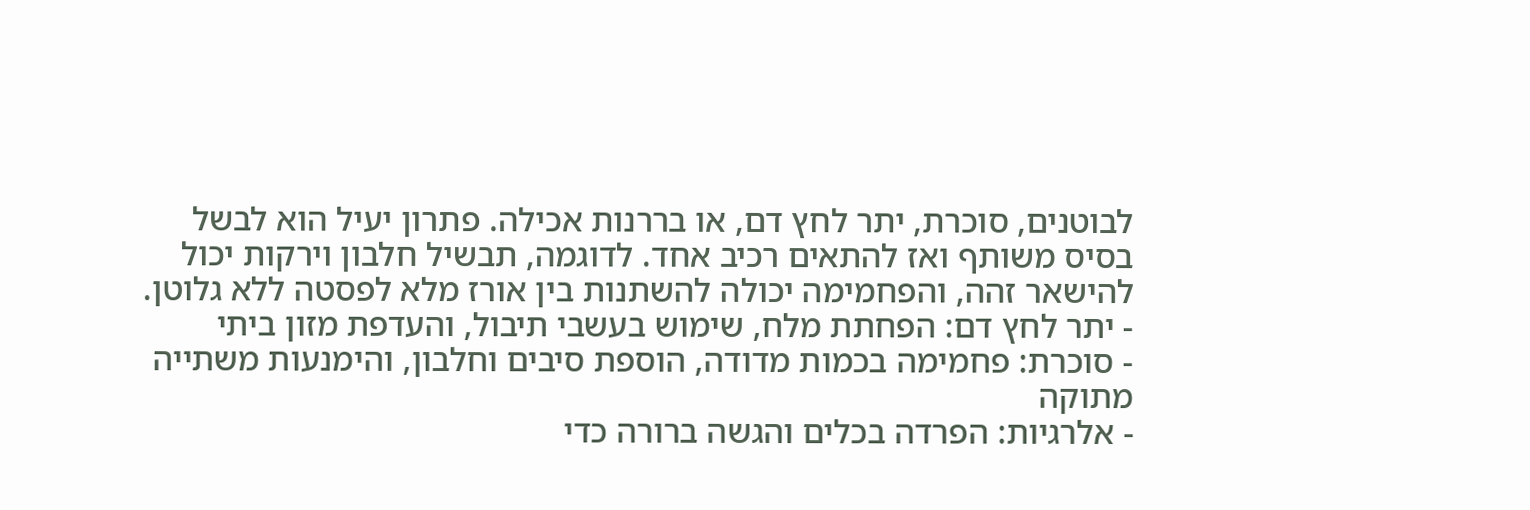לבוטנים, סוכרת, יתר לחץ דם, או בררנות אכילה. פתרון יעיל הוא לבשל בסיס משותף ואז להתאים רכיב אחד. לדוגמה, תבשיל חלבון וירקות יכול להישאר זהה, והפחמימה יכולה להשתנות בין אורז מלא לפסטה ללא גלוטן.
- יתר לחץ דם: הפחתת מלח, שימוש בעשבי תיבול, והעדפת מזון ביתי
- סוכרת: פחמימה בכמות מדודה, הוספת סיבים וחלבון, והימנעות משתייה מתוקה
- אלרגיות: הפרדה בכלים והגשה ברורה כדי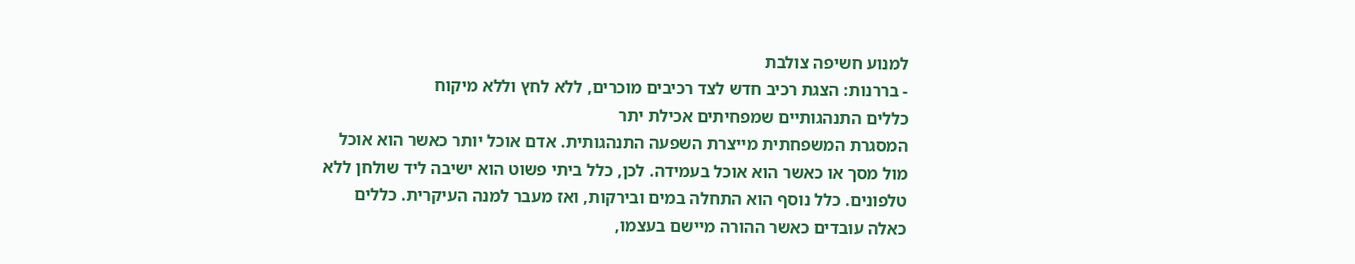למנוע חשיפה צולבת
- בררנות: הצגת רכיב חדש לצד רכיבים מוכרים, ללא לחץ וללא מיקוח
כללים התנהגותיים שמפחיתים אכילת יתר
המסגרת המשפחתית מייצרת השפעה התנהגותית. אדם אוכל יותר כאשר הוא אוכל מול מסך או כאשר הוא אוכל בעמידה. לכן, כלל ביתי פשוט הוא ישיבה ליד שולחן ללא טלפונים. כלל נוסף הוא התחלה במים ובירקות, ואז מעבר למנה העיקרית. כללים כאלה עובדים כאשר ההורה מיישם בעצמו,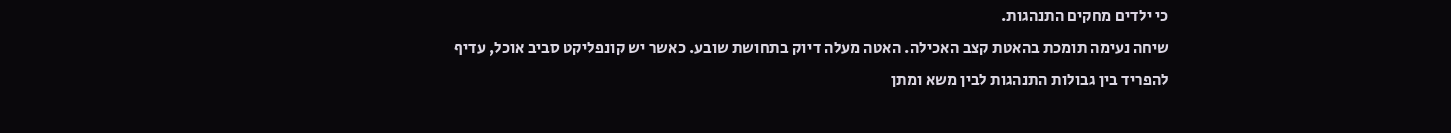כי ילדים מחקים התנהגות.
שיחה נעימה תומכת בהאטת קצב האכילה. האטה מעלה דיוק בתחושת שובע. כאשר יש קונפליקט סביב אוכל, עדיף להפריד בין גבולות התנהגות לבין משא ומתן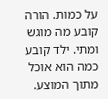על כמות. הורה קובע מה מוגש ומתי. ילד קובע כמה הוא אוכל מתוך המוצע.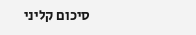סיכום קליני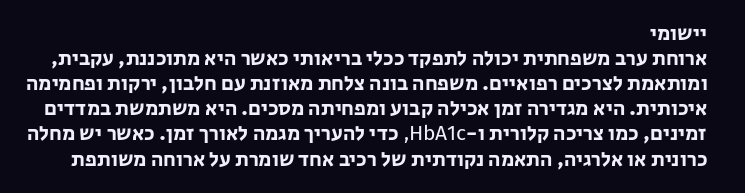יישומי
ארוחת ערב משפחתית יכולה לתפקד ככלי בריאותי כאשר היא מתוכננת, עקבית, ומותאמת לצרכים רפואיים. משפחה בונה צלחת מאוזנת עם חלבון, ירקות ופחמימה איכותית. היא מגדירה זמן אכילה קבוע ומפחיתה מסכים. היא משתמשת במדדים זמינים, כמו צריכה קלורית ו-HbA1c, כדי להעריך מגמה לאורך זמן. כאשר יש מחלה כרונית או אלרגיה, התאמה נקודתית של רכיב אחד שומרת על ארוחה משותפת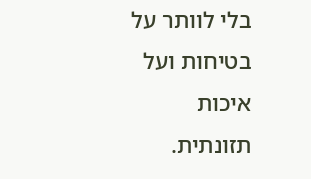בלי לוותר על בטיחות ועל איכות תזונתית.